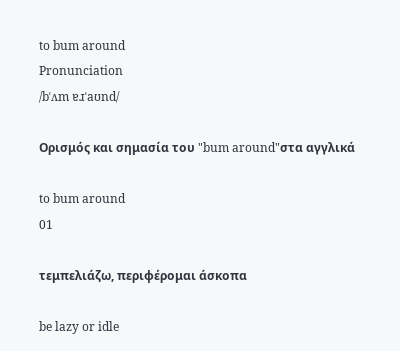to bum around
Pronunciation
/bˈʌm ɐɹˈaʊnd/

Ορισμός και σημασία του "bum around"στα αγγλικά

to bum around
01

τεμπελιάζω, περιφέρομαι άσκοπα

be lazy or idle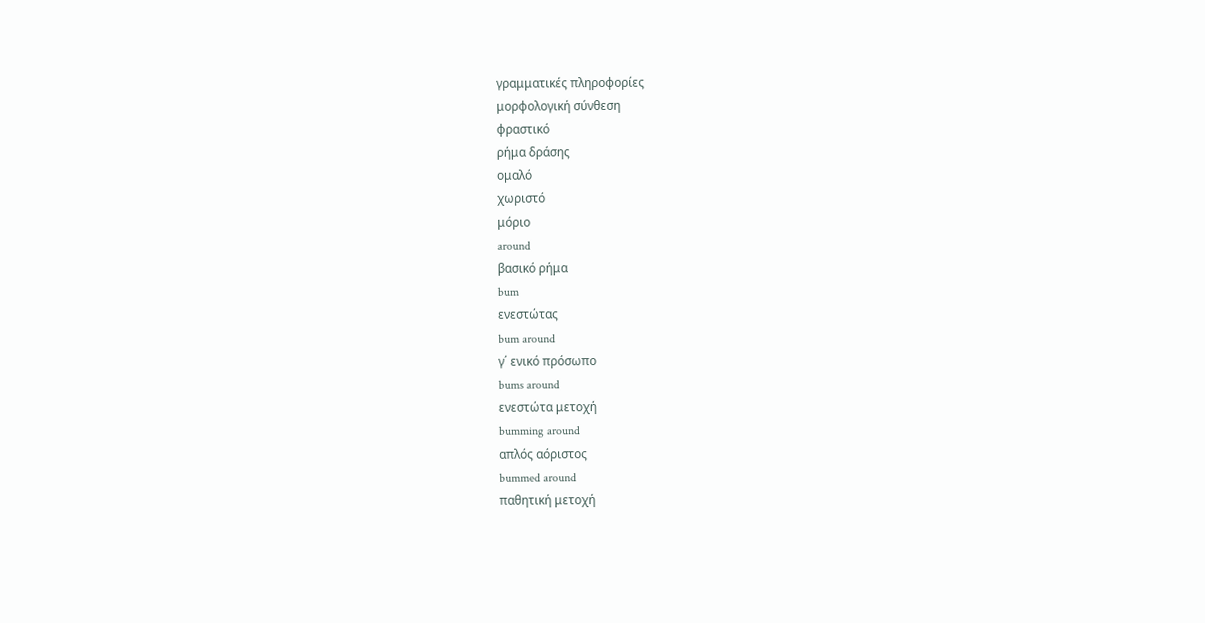γραμματικές πληροφορίες
μορφολογική σύνθεση
φραστικό
ρήμα δράσης
ομαλό
χωριστό
μόριο
around
βασικό ρήμα
bum
ενεστώτας
bum around
γ΄ ενικό πρόσωπο
bums around
ενεστώτα μετοχή
bumming around
απλός αόριστος
bummed around
παθητική μετοχή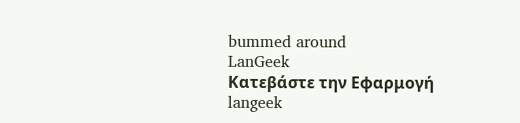bummed around
LanGeek
Κατεβάστε την Εφαρμογή
langeek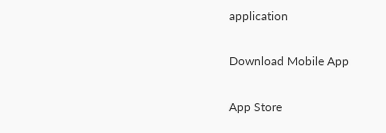application

Download Mobile App

App Store